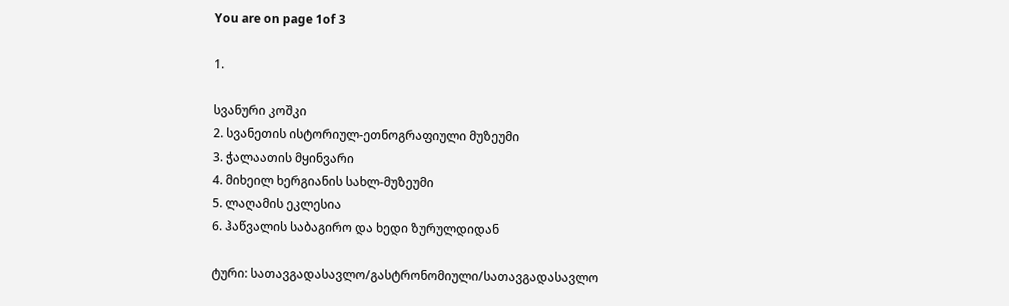You are on page 1of 3

1.

სვანური კოშკი
2. სვანეთის ისტორიულ-ეთნოგრაფიული მუზეუმი
3. ჭალაათის მყინვარი
4. მიხეილ ხერგიანის სახლ-მუზეუმი
5. ლაღამის ეკლესია
6. ჰაწვალის საბაგირო და ხედი ზურულდიდან

ტური: სათავგადასავლო/გასტრონომიული/სათავგადასავლო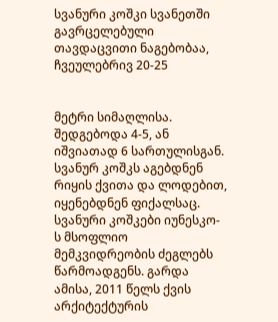სვანური კოშკი სვანეთში გავრცელებული თავდაცვითი ნაგებობაა, ჩვეულებრივ 20-25


მეტრი სიმაღლისა. შედგებოდა 4-5, ან იშვიათად 6 სართულისგან. სვანურ კოშკს აგებდნენ
რიყის ქვითა და ლოდებით, იყენებდნენ ფიქალსაც. სვანური კოშკები იუნესკო-
ს მსოფლიო მემკვიდრეობის ძეგლებს წარმოადგენს. გარდა ამისა, 2011 წელს ქვის
არქიტექტურის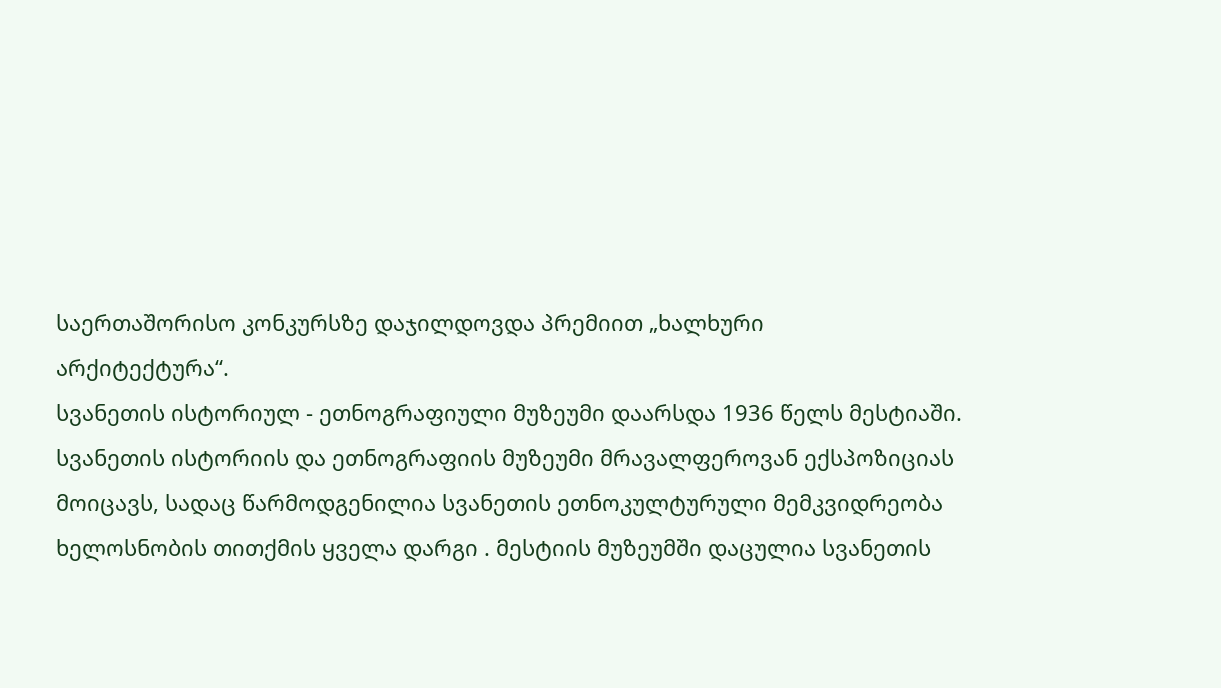საერთაშორისო კონკურსზე დაჯილდოვდა პრემიით „ხალხური
არქიტექტურა“.
სვანეთის ისტორიულ - ეთნოგრაფიული მუზეუმი დაარსდა 1936 წელს მესტიაში.
სვანეთის ისტორიის და ეთნოგრაფიის მუზეუმი მრავალფეროვან ექსპოზიციას
მოიცავს, სადაც წარმოდგენილია სვანეთის ეთნოკულტურული მემკვიდრეობა
ხელოსნობის თითქმის ყველა დარგი . მესტიის მუზეუმში დაცულია სვანეთის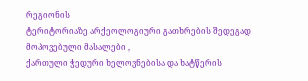რეგიონის
ტერიტორიაზე არქეოლოგიური გათხრების შედეგად მოპოვებული მასალები ,
ქართული ჭედური ხელოვნებისა და ხატწერის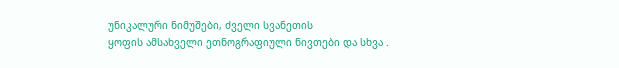უნიკალური ნიმუშები, ძველი სვანეთის
ყოფის ამსახველი ეთნოგრაფიული ნივთები და სხვა .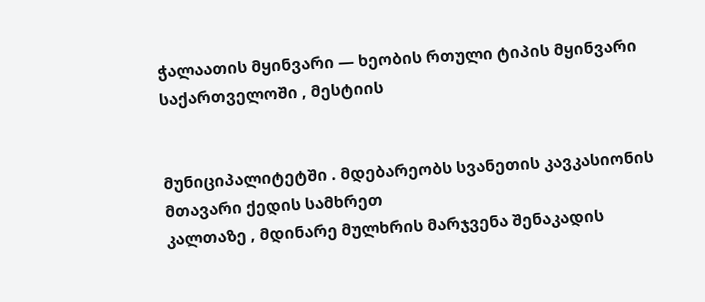ჭალაათის მყინვარი — ხეობის რთული ტიპის მყინვარი საქართველოში , მესტიის


მუნიციპალიტეტში . მდებარეობს სვანეთის კავკასიონის მთავარი ქედის სამხრეთ
კალთაზე , მდინარე მულხრის მარჯვენა შენაკადის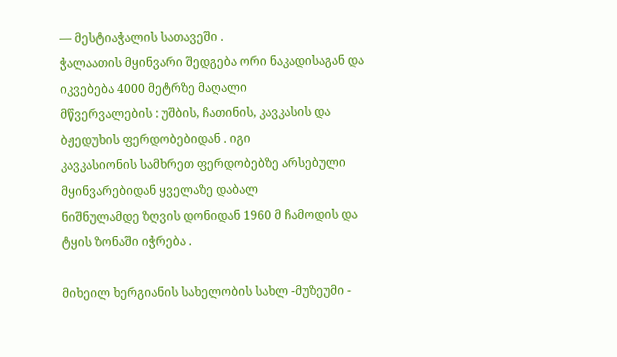— მესტიაჭალის სათავეში .
ჭალაათის მყინვარი შედგება ორი ნაკადისაგან და იკვებება 4000 მეტრზე მაღალი
მწვერვალების : უშბის, ჩათინის, კავკასის და ბჟედუხის ფერდობებიდან . იგი
კავკასიონის სამხრეთ ფერდობებზე არსებული მყინვარებიდან ყველაზე დაბალ
ნიშნულამდე ზღვის დონიდან 1960 მ ჩამოდის და ტყის ზონაში იჭრება .

მიხეილ ხერგიანის სახელობის სახლ -მუზეუმი -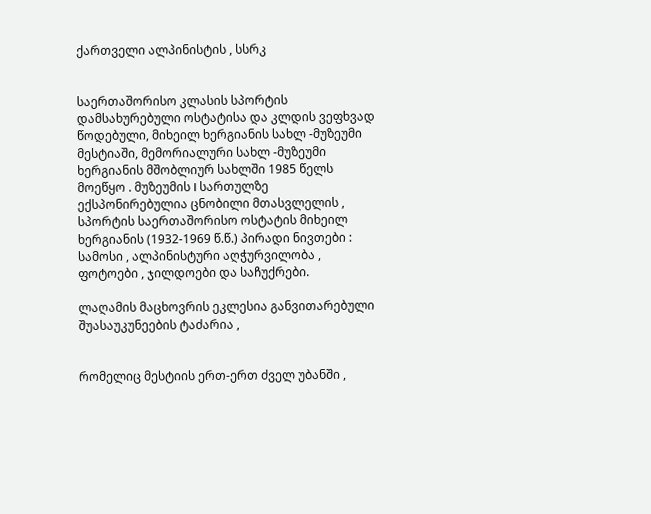ქართველი ალპინისტის , სსრკ


საერთაშორისო კლასის სპორტის დამსახურებული ოსტატისა და კლდის ვეფხვად
წოდებული, მიხეილ ხერგიანის სახლ -მუზეუმი მესტიაში, მემორიალური სახლ -მუზეუმი
ხერგიანის მშობლიურ სახლში 1985 წელს მოეწყო . მუზეუმის I სართულზე
ექსპონირებულია ცნობილი მთასვლელის , სპორტის საერთაშორისო ოსტატის მიხეილ
ხერგიანის (1932-1969 წ.წ.) პირადი ნივთები : სამოსი , ალპინისტური აღჭურვილობა ,
ფოტოები , ჯილდოები და საჩუქრები.

ლაღამის მაცხოვრის ეკლესია განვითარებული შუასაუკუნეების ტაძარია ,


რომელიც მესტიის ერთ-ერთ ძველ უბანში ,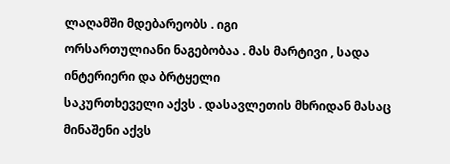ლაღამში მდებარეობს . იგი
ორსართულიანი ნაგებობაა . მას მარტივი , სადა ინტერიერი და ბრტყელი
საკურთხეველი აქვს . დასავლეთის მხრიდან მასაც მინაშენი აქვს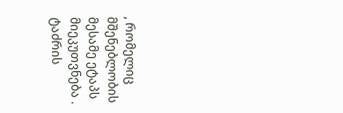, რომელიც
მშენებლობის მესამე ეტაპს მიეკუთვნება . ტაძრის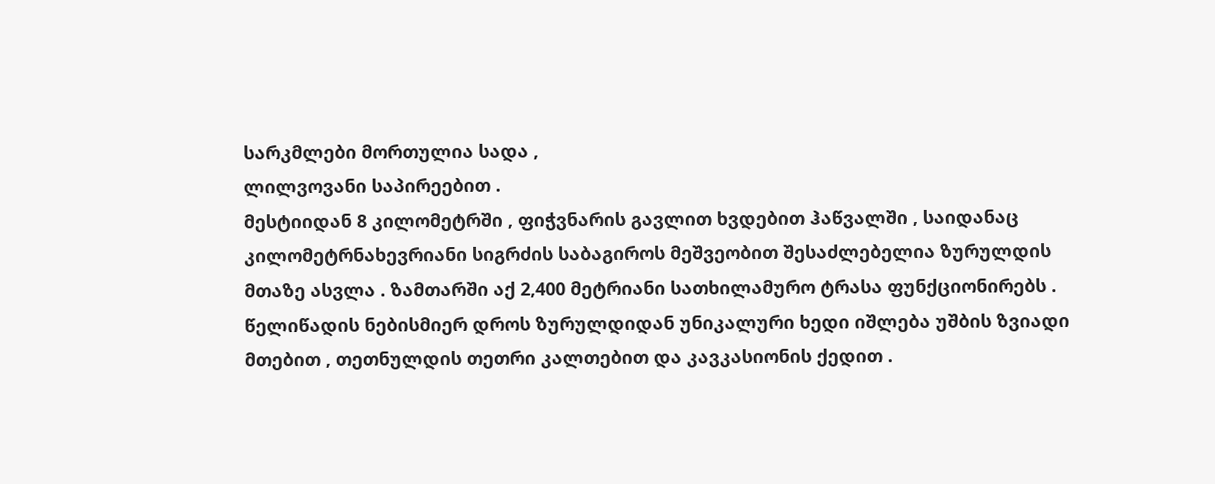სარკმლები მორთულია სადა ,
ლილვოვანი საპირეებით .
მესტიიდან 8 კილომეტრში , ფიჭვნარის გავლით ხვდებით ჰაწვალში , საიდანაც
კილომეტრნახევრიანი სიგრძის საბაგიროს მეშვეობით შესაძლებელია ზურულდის
მთაზე ასვლა . ზამთარში აქ 2,400 მეტრიანი სათხილამურო ტრასა ფუნქციონირებს .
წელიწადის ნებისმიერ დროს ზურულდიდან უნიკალური ხედი იშლება უშბის ზვიადი
მთებით , თეთნულდის თეთრი კალთებით და კავკასიონის ქედით .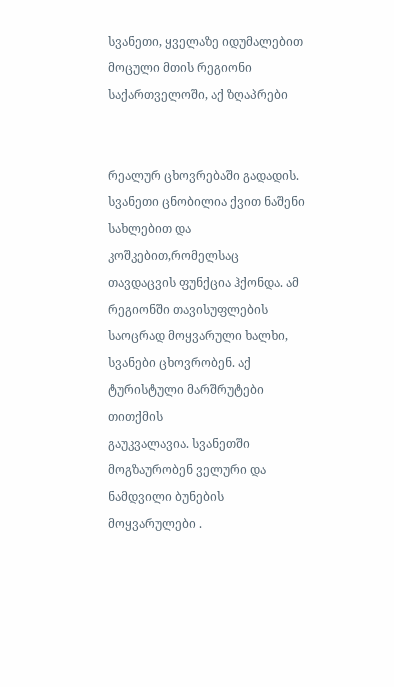სვანეთი, ყველაზე იდუმალებით მოცული მთის რეგიონი საქართველოში, აქ ზღაპრები


რეალურ ცხოვრებაში გადადის. სვანეთი ცნობილია ქვით ნაშენი სახლებით და
კოშკებით,რომელსაც თავდაცვის ფუნქცია ჰქონდა. ამ რეგიონში თავისუფლების
საოცრად მოყვარული ხალხი, სვანები ცხოვრობენ. აქ ტურისტული მარშრუტები თითქმის
გაუკვალავია. სვანეთში მოგზაურობენ ველური და ნამდვილი ბუნების მოყვარულები .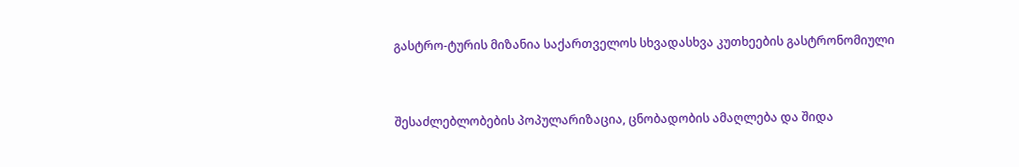გასტრო-ტურის მიზანია საქართველოს სხვადასხვა კუთხეების გასტრონომიული


შესაძლებლობების პოპულარიზაცია, ცნობადობის ამაღლება და შიდა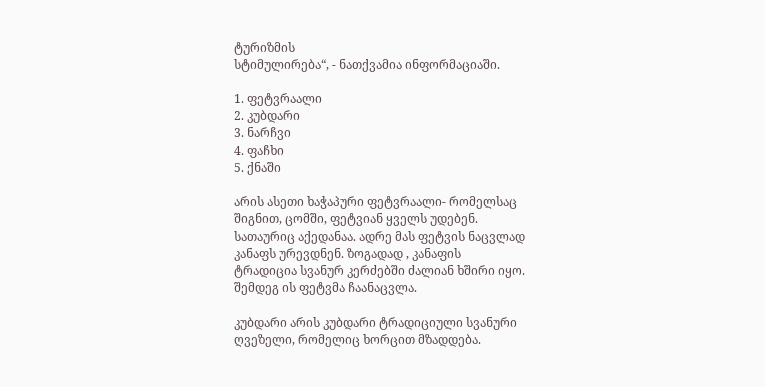ტურიზმის
სტიმულირება“, - ნათქვამია ინფორმაციაში.

1. ფეტვრაალი
2. კუბდარი
3. ნარჩვი
4. ფაჩხი
5. ქნაში

არის ასეთი ხაჭაპური ფეტვრაალი- რომელსაც შიგნით, ცომში, ფეტვიან ყველს უდებენ.
სათაურიც აქედანაა. ადრე მას ფეტვის ნაცვლად კანაფს ურევდნენ. ზოგადად , კანაფის
ტრადიცია სვანურ კერძებში ძალიან ხშირი იყო. შემდეგ ის ფეტვმა ჩაანაცვლა.

კუბდარი არის კუბდარი ტრადიციული სვანური ღვეზელი, რომელიც ხორცით მზადდება.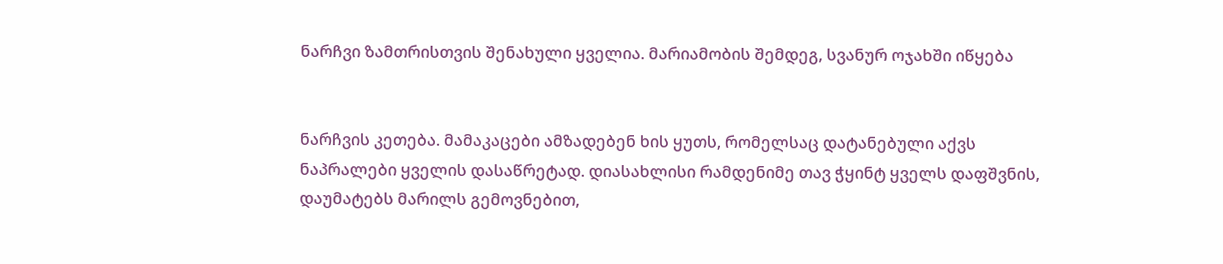ნარჩვი ზამთრისთვის შენახული ყველია. მარიამობის შემდეგ, სვანურ ოჯახში იწყება


ნარჩვის კეთება. მამაკაცები ამზადებენ ხის ყუთს, რომელსაც დატანებული აქვს
ნაპრალები ყველის დასაწრეტად. დიასახლისი რამდენიმე თავ ჭყინტ ყველს დაფშვნის,
დაუმატებს მარილს გემოვნებით,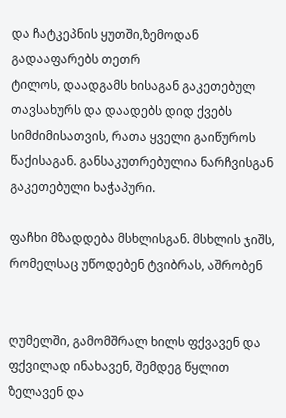და ჩატკეპნის ყუთში,ზემოდან გადააფარებს თეთრ
ტილოს, დაადგამს ხისაგან გაკეთებულ თავსახურს და დაადებს დიდ ქვებს
სიმძიმისათვის, რათა ყველი გაიწუროს წაქისაგან. განსაკუთრებულია ნარჩვისგან
გაკეთებული ხაჭაპური.

ფაჩხი მზადდება მსხლისგან. მსხლის ჯიშს, რომელსაც უწოდებენ ტვიბრას, აშრობენ


ღუმელში, გამომშრალ ხილს ფქვავენ და ფქვილად ინახავენ, შემდეგ წყლით ზელავენ და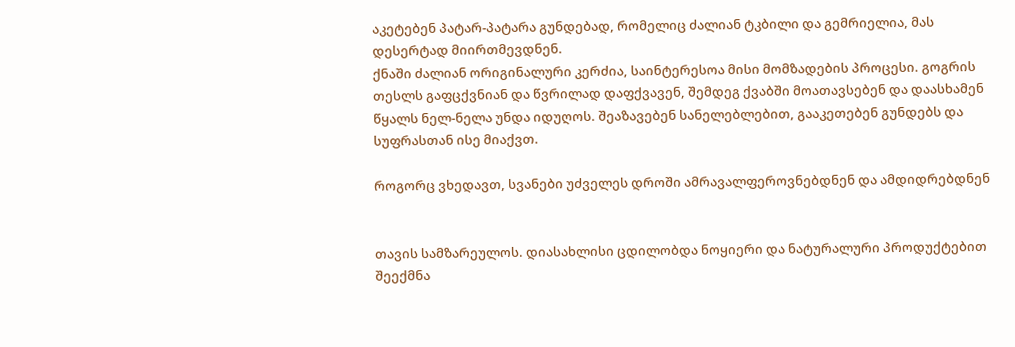აკეტებენ პატარ-პატარა გუნდებად, რომელიც ძალიან ტკბილი და გემრიელია, მას
დესერტად მიირთმევდნენ.
ქნაში ძალიან ორიგინალური კერძია, საინტერესოა მისი მომზადების პროცესი. გოგრის
თესლს გაფცქვნიან და წვრილად დაფქვავენ, შემდეგ ქვაბში მოათავსებენ და დაასხამენ
წყალს ნელ-ნელა უნდა იდუღოს. შეაზავებენ სანელებლებით, გააკეთებენ გუნდებს და
სუფრასთან ისე მიაქვთ.

როგორც ვხედავთ, სვანები უძველეს დროში ამრავალფეროვნებდნენ და ამდიდრებდნენ


თავის სამზარეულოს. დიასახლისი ცდილობდა ნოყიერი და ნატურალური პროდუქტებით
შეექმნა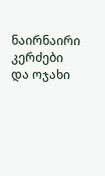ნაირნაირი კერძები და ოჯახი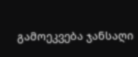გამოეკვება ჯანსაღი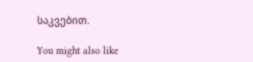საკვებით.

You might also like